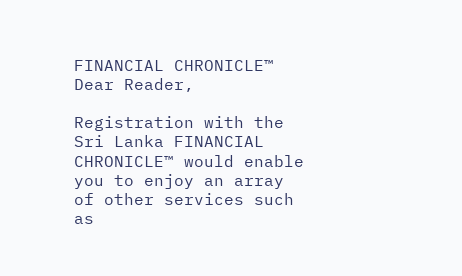FINANCIAL CHRONICLE™
Dear Reader,

Registration with the Sri Lanka FINANCIAL CHRONICLE™ would enable you to enjoy an array of other services such as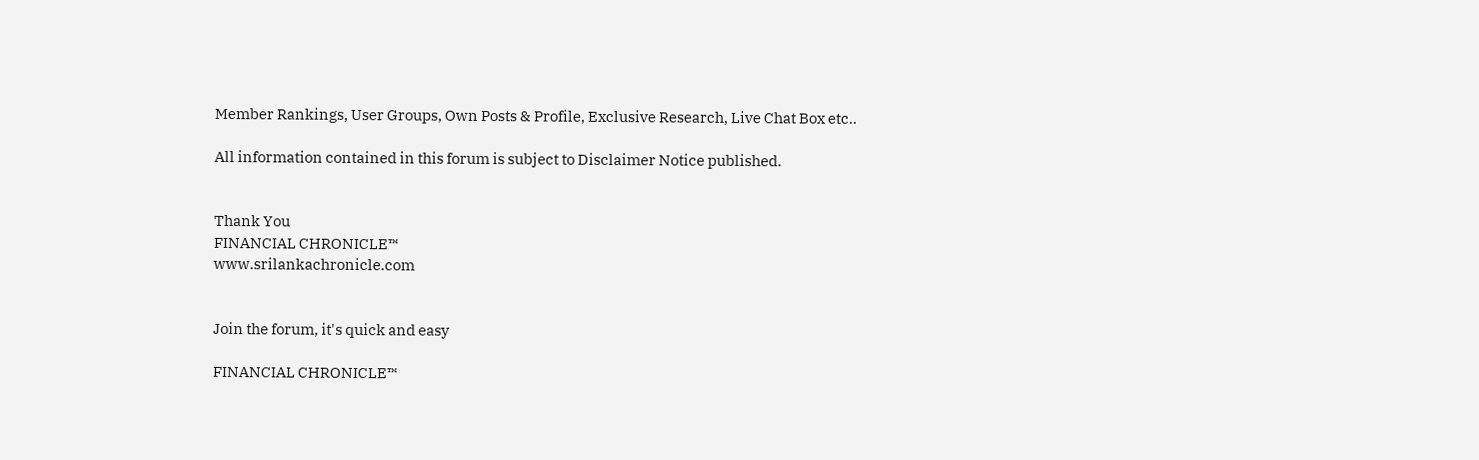Member Rankings, User Groups, Own Posts & Profile, Exclusive Research, Live Chat Box etc..

All information contained in this forum is subject to Disclaimer Notice published.


Thank You
FINANCIAL CHRONICLE™
www.srilankachronicle.com


Join the forum, it's quick and easy

FINANCIAL CHRONICLE™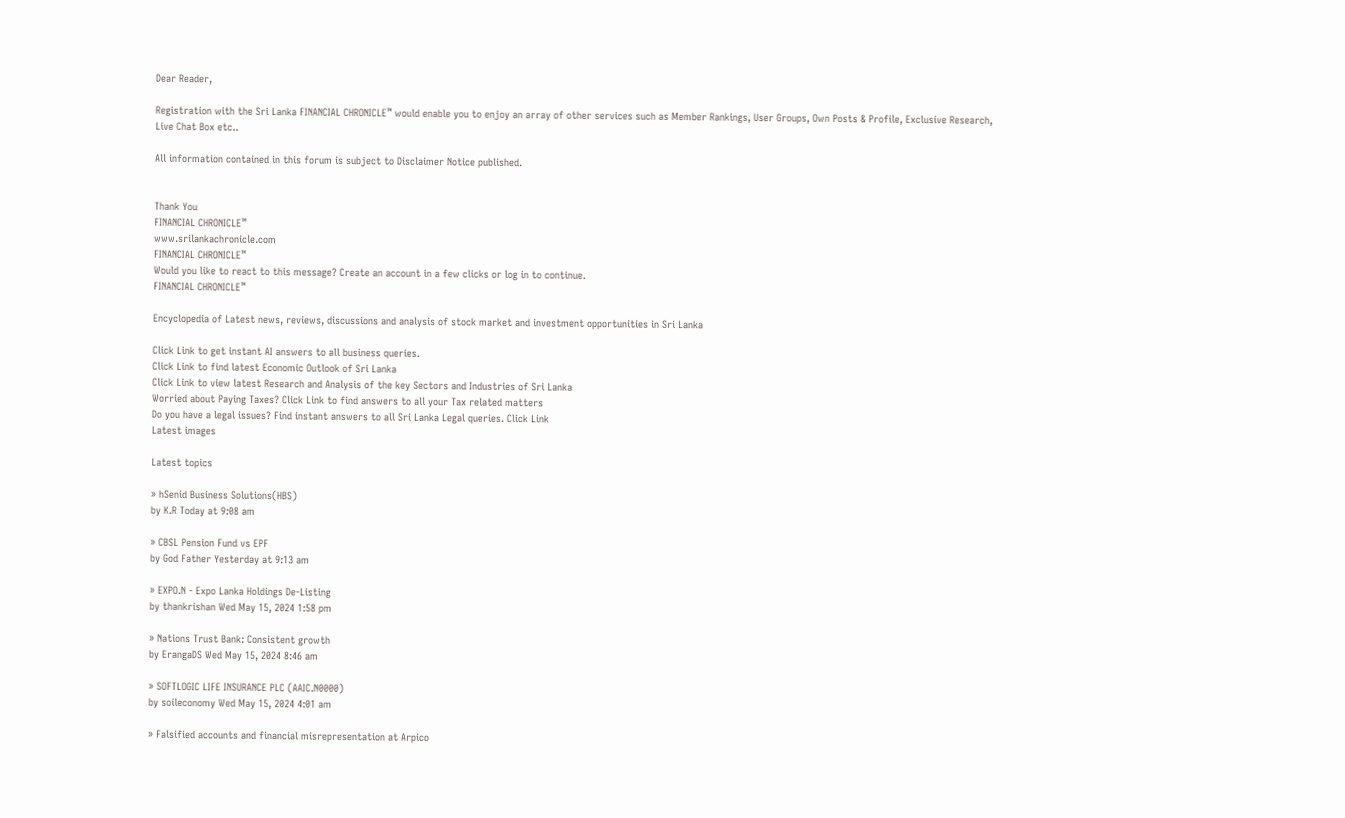Dear Reader,

Registration with the Sri Lanka FINANCIAL CHRONICLE™ would enable you to enjoy an array of other services such as Member Rankings, User Groups, Own Posts & Profile, Exclusive Research, Live Chat Box etc..

All information contained in this forum is subject to Disclaimer Notice published.


Thank You
FINANCIAL CHRONICLE™
www.srilankachronicle.com
FINANCIAL CHRONICLE™
Would you like to react to this message? Create an account in a few clicks or log in to continue.
FINANCIAL CHRONICLE™

Encyclopedia of Latest news, reviews, discussions and analysis of stock market and investment opportunities in Sri Lanka

Click Link to get instant AI answers to all business queries.
Click Link to find latest Economic Outlook of Sri Lanka
Click Link to view latest Research and Analysis of the key Sectors and Industries of Sri Lanka
Worried about Paying Taxes? Click Link to find answers to all your Tax related matters
Do you have a legal issues? Find instant answers to all Sri Lanka Legal queries. Click Link
Latest images

Latest topics

» hSenid Business Solutions(HBS)
by K.R Today at 9:08 am

» CBSL Pension Fund vs EPF
by God Father Yesterday at 9:13 am

» EXPO.N - Expo Lanka Holdings De-Listing
by thankrishan Wed May 15, 2024 1:58 pm

» Nations Trust Bank: Consistent growth
by ErangaDS Wed May 15, 2024 8:46 am

» SOFTLOGIC LIFE INSURANCE PLC (AAIC.N0000)
by soileconomy Wed May 15, 2024 4:01 am

» Falsified accounts and financial misrepresentation at Arpico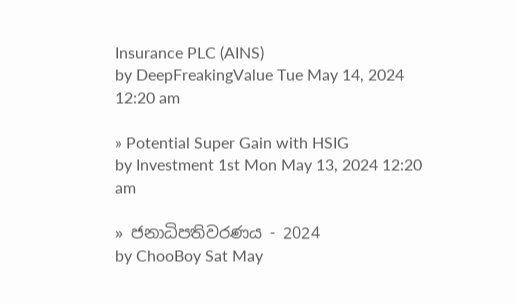Insurance PLC (AINS)
by DeepFreakingValue Tue May 14, 2024 12:20 am

» Potential Super Gain with HSIG
by Investment 1st Mon May 13, 2024 12:20 am

» ජනාධිපතිවරණය - 2024
by ChooBoy Sat May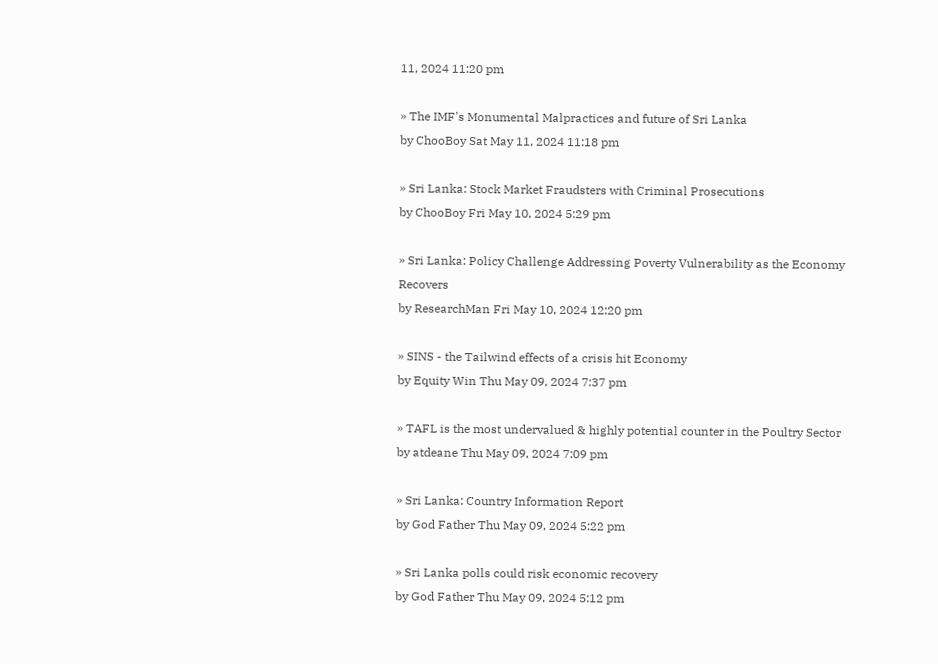11, 2024 11:20 pm

» The IMF's Monumental Malpractices and future of Sri Lanka
by ChooBoy Sat May 11, 2024 11:18 pm

» Sri Lanka: Stock Market Fraudsters with Criminal Prosecutions
by ChooBoy Fri May 10, 2024 5:29 pm

» Sri Lanka: Policy Challenge Addressing Poverty Vulnerability as the Economy Recovers
by ResearchMan Fri May 10, 2024 12:20 pm

» SINS - the Tailwind effects of a crisis hit Economy
by Equity Win Thu May 09, 2024 7:37 pm

» TAFL is the most undervalued & highly potential counter in the Poultry Sector
by atdeane Thu May 09, 2024 7:09 pm

» Sri Lanka: Country Information Report
by God Father Thu May 09, 2024 5:22 pm

» Sri Lanka polls could risk economic recovery
by God Father Thu May 09, 2024 5:12 pm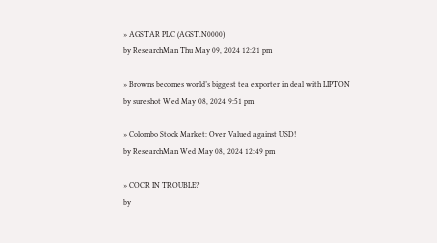» AGSTAR PLC (AGST.N0000)
by ResearchMan Thu May 09, 2024 12:21 pm

» Browns becomes world’s biggest tea exporter in deal with LIPTON
by sureshot Wed May 08, 2024 9:51 pm

» Colombo Stock Market: Over Valued against USD!
by ResearchMan Wed May 08, 2024 12:49 pm

» COCR IN TROUBLE?
by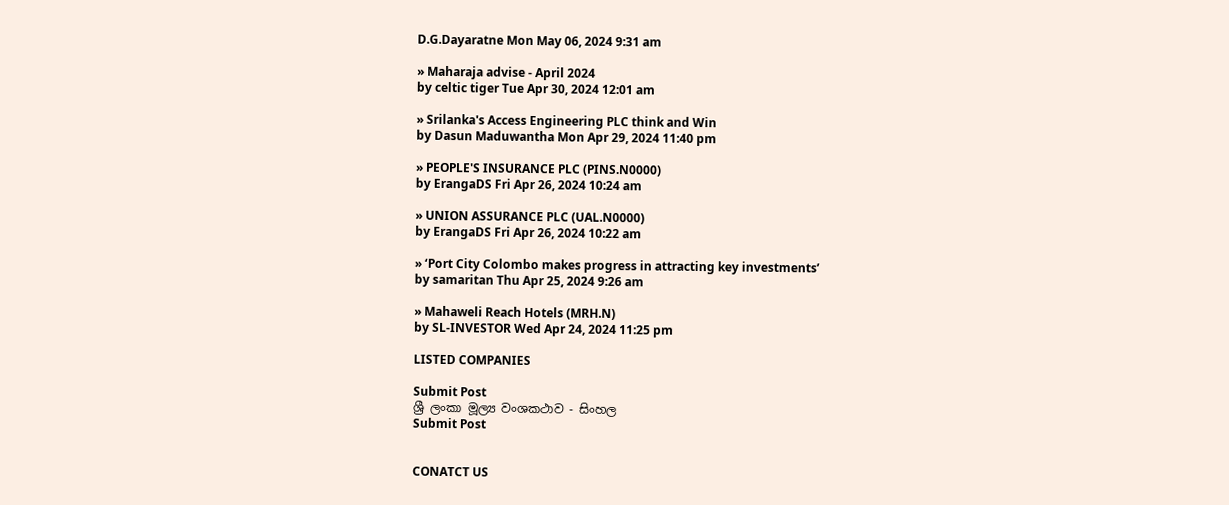D.G.Dayaratne Mon May 06, 2024 9:31 am

» Maharaja advise - April 2024
by celtic tiger Tue Apr 30, 2024 12:01 am

» Srilanka's Access Engineering PLC think and Win
by Dasun Maduwantha Mon Apr 29, 2024 11:40 pm

» PEOPLE'S INSURANCE PLC (PINS.N0000)
by ErangaDS Fri Apr 26, 2024 10:24 am

» UNION ASSURANCE PLC (UAL.N0000)
by ErangaDS Fri Apr 26, 2024 10:22 am

» ‘Port City Colombo makes progress in attracting key investments’
by samaritan Thu Apr 25, 2024 9:26 am

» Mahaweli Reach Hotels (MRH.N)
by SL-INVESTOR Wed Apr 24, 2024 11:25 pm

LISTED COMPANIES

Submit Post
ශ්‍රී ලංකා මූල්‍ය වංශකථාව - සිංහල
Submit Post


CONATCT US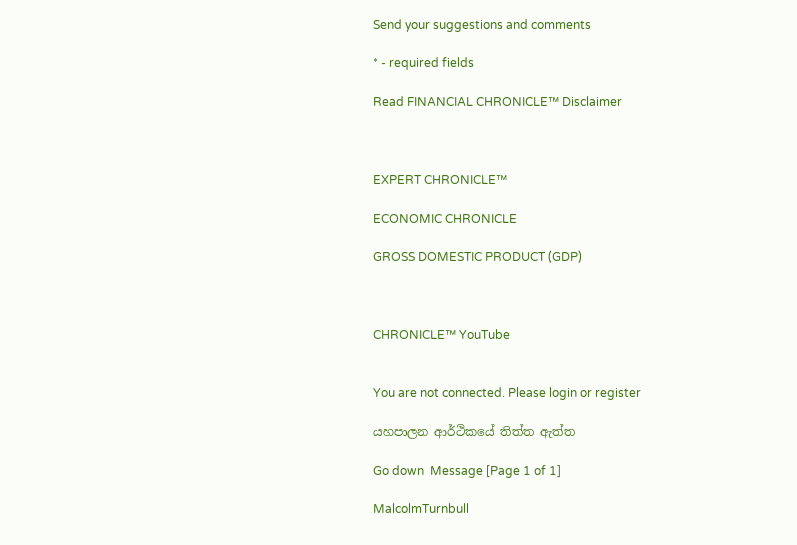Send your suggestions and comments

* - required fields

Read FINANCIAL CHRONICLE™ Disclaimer



EXPERT CHRONICLE™

ECONOMIC CHRONICLE

GROSS DOMESTIC PRODUCT (GDP)



CHRONICLE™ YouTube


You are not connected. Please login or register

යහපාලන ආර්ථිකයේ තිත්ත ඇත්ත

Go down  Message [Page 1 of 1]

MalcolmTurnbull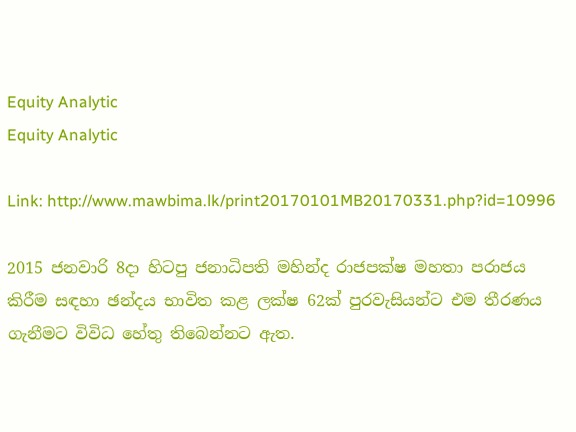Equity Analytic
Equity Analytic

Link: http://www.mawbima.lk/print20170101MB20170331.php?id=10996

2015 ජනවාරි 8දා හිටපු ජනාධිපති මහින්ද රාජපක්ෂ මහතා පරාජය කිරීම සඳහා ඡන්දය භාවිත කළ ලක්ෂ 62ක් පුරවැසියන්ට එම තීරණය ගැනීමට විවිධ හේතු තිබෙන්නට ඇත.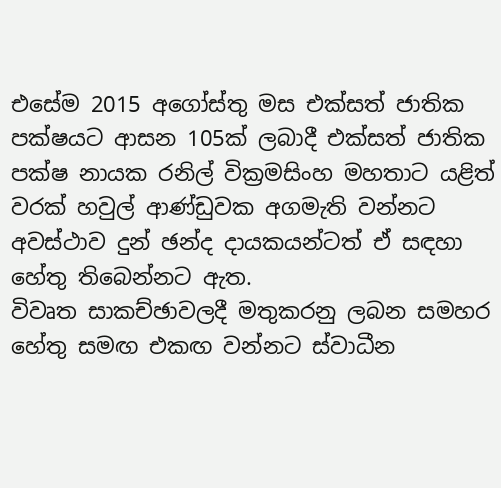එසේම 2015 අගෝස්තු මස එක්සත් ජාතික පක්ෂයට ආසන 105ක් ලබාදී එක්සත් ජාතික පක්ෂ නායක රනිල් වික්‍රමසිංහ මහතාට යළිත් වරක් හවුල් ආණ්ඩුවක අගමැති වන්නට අවස්ථාව දුන් ඡන්ද දායකයන්ටත් ඒ සඳහා හේතු තිබෙන්නට ඇත.
විවෘත සාකච්ඡාවලදී මතුකරනු ලබන සමහර හේතු සමඟ එකඟ වන්නට ස්වාධීන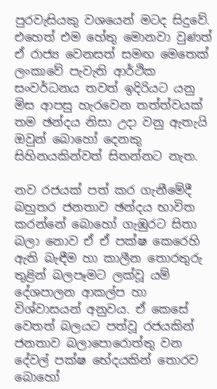පුරවැසියකු වශයෙන් මටද සිදුවේ. එහෙත් එම හේතු මොනවා වුණත් ඒ රාජ්‍ය වෙනසත් සමඟ මෙතෙක් ලංකාවේ පැවැති ආර්ථික සංවර්ධනය තවත් ඉදිරියට යනු මිස ආපසු හැරවෙන තත්ත්වයක් තම ඡන්දය නිසා උදා වනු ඇතැයි ඔවුන් බොහෝ දෙනකු සිහිනයකින්වත් සිතන්නට නැත.

නව රජයක් පත් කර ගැනීමේදී බහුතර ජනතාව ඡන්දය භාවිත කරන්නේ බොහෝ ගැඹුරට සිතා බලා නොව ඒ ඒ පක්ෂ කෙරෙහි ඇති බැඳීම හා කාලීන තොරතුරු තුළින් බලපෑමට ලක්වූ යම් දේශපාලන ආකල්ප හා විශ්වාසයන් අනුවය. ඒ කෙසේ වෙතත් බලයට පත්වූ රජයකින් ජනතාව බලාපොරොත්තු වන දේවල් පක්ෂ භේදයකින් තොරව බොහෝ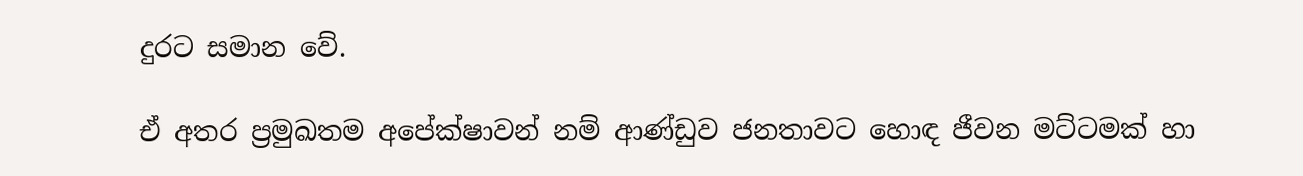දුරට සමාන වේ.

ඒ අතර ප්‍රමුඛතම අපේක්ෂාවන් නම් ආණ්ඩුව ජනතාවට හොඳ ජීවන මට්ටමක් හා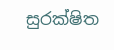සුරක්ෂිත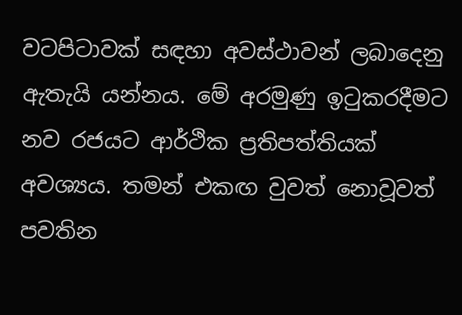වටපිටාවක් සඳහා අවස්ථාවන් ලබාදෙනු ඇතැයි යන්නය. මේ අරමුණු ඉටුකරදීමට නව රජයට ආර්ථික ප්‍රතිපත්තියක් අවශ්‍යය. තමන් එකඟ වුවත් නොවූවත් පවතින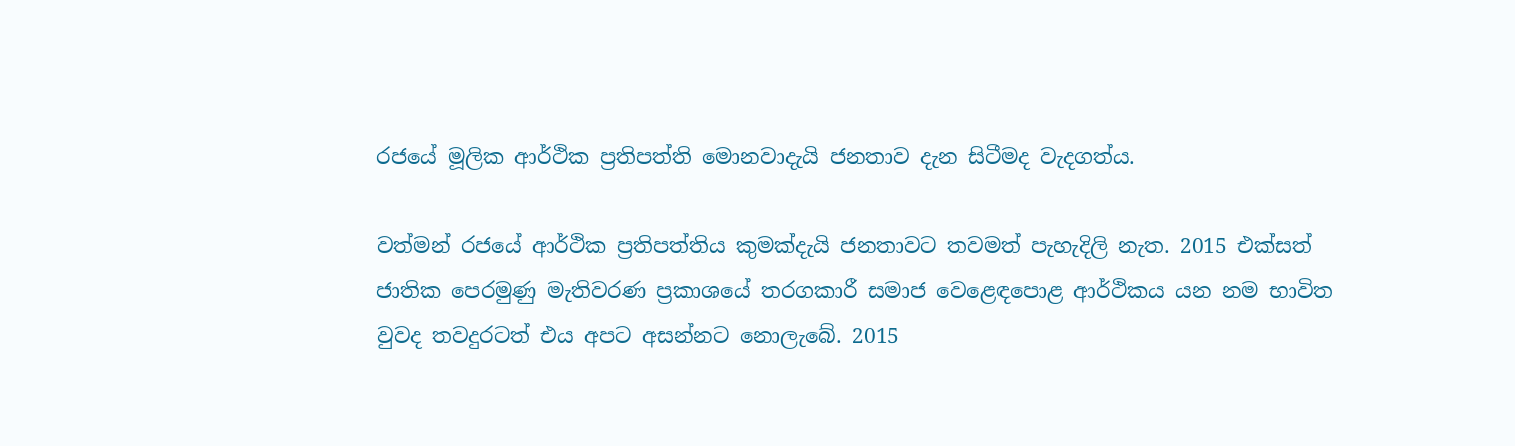රජයේ මූලික ආර්ථික ප්‍රතිපත්ති මොනවාදැයි ජනතාව දැන සිටීමද වැදගත්ය.

වත්මන් රජයේ ආර්ථික ප්‍රතිපත්තිය කුමක්දැයි ජනතාවට තවමත් පැහැදිලි නැත. 2015 එක්සත් ජාතික පෙරමුණු මැතිවරණ ප්‍රකාශයේ තරගකාරී සමාජ වෙළෙඳපොළ ආර්ථිකය යන නම භාවිත වුවද තවදුරටත් එය අපට අසන්නට නොලැබේ. 2015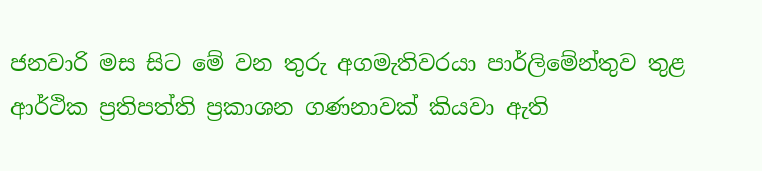ජනවාරි මස සිට මේ වන තුරු අගමැතිවරයා පාර්ලිමේන්තුව තුළ ආර්ථික ප්‍රතිපත්ති ප්‍රකාශන ගණනාවක් කියවා ඇති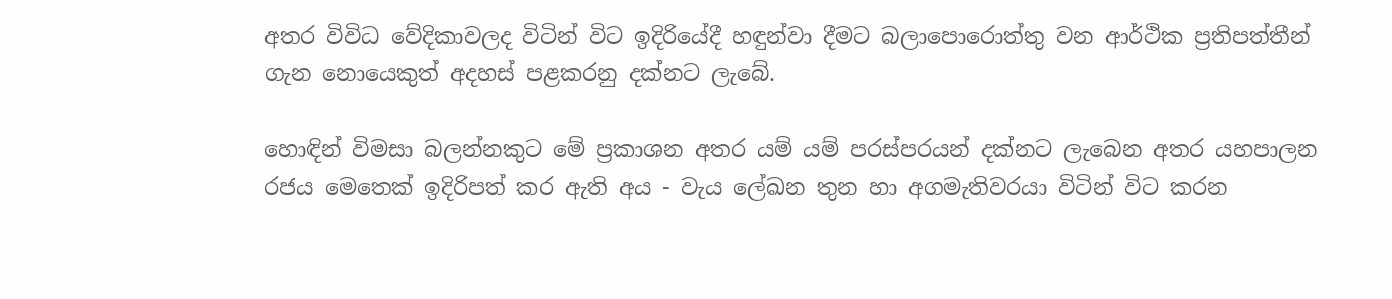අතර විවිධ වේදිකාවලද විටින් විට ඉදිරියේදී හඳුන්වා දීමට බලාපොරොත්තු වන ආර්ථික ප්‍රතිපත්තීන් ගැන නොයෙකුත් අදහස් පළකරනු දක්නට ලැබේ.

හොඳින් විමසා බලන්නකුට මේ ප්‍රකාශන අතර යම් යම් පරස්පරයන් දක්නට ලැබෙන අතර යහපාලන රජය මෙතෙක් ඉදිරිපත් කර ඇති අය - වැය ලේඛන තුන හා අගමැතිවරයා විටින් විට කරන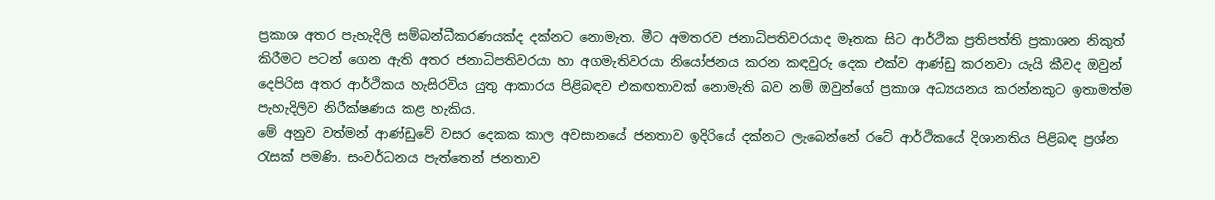ප්‍රකාශ අතර පැහැදිලි සම්බන්ධීකරණයක්ද දක්නට නොමැත. මීට අමතරව ජනාධිපතිවරයාද මෑතක සිට ආර්ථික ප්‍රතිපත්ති ප්‍රකාශන නිකුත් කිරීමට පටන් ගෙන ඇති අතර ජනාධිපතිවරයා හා අගමැතිවරයා නියෝජනය කරන කඳවුරු දෙක එක්ව ආණ්ඩු කරනවා යැයි කීවද ඔවුන් දෙපිරිස අතර ආර්ථිකය හැසිරවිය යුතු ආකාරය පිළිබඳව එකඟතාවක් නොමැති බව නම් ඔවුන්ගේ ප්‍රකාශ අධ්‍යයනය කරන්නකුට ඉතාමත්ම පැහැදිලිව නිරීක්ෂණය කළ හැකිය.
මේ අනුව වත්මන් ආණ්ඩුවේ වසර දෙකක කාල අවසානයේ ජනතාව ඉදිරියේ දක්නට ලැබෙන්නේ රටේ ආර්ථිකයේ දිශානතිය පිළිබඳ ප්‍රශ්න රැසක් පමණි. සංවර්ධනය පැත්තෙන් ජනතාව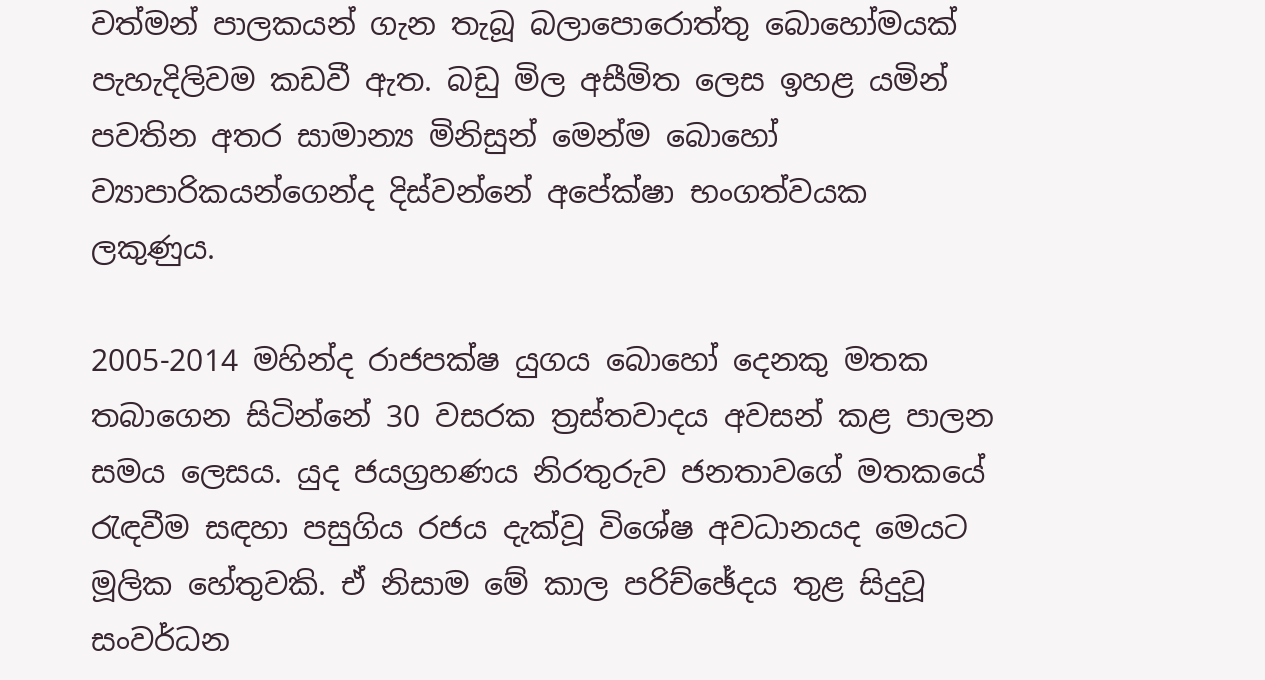වත්මන් පාලකයන් ගැන තැබූ බලාපොරොත්තු බොහෝමයක් පැහැදිලිවම කඩවී ඇත. බඩු මිල අසීමිත ලෙස ඉහළ යමින් පවතින අතර සාමාන්‍ය මිනිසුන් මෙන්ම බොහෝ ව්‍යාපාරිකයන්ගෙන්ද දිස්වන්නේ අපේක්ෂා භංගත්වයක ලකුණුය.

2005-2014 මහින්ද රාජපක්ෂ යුගය බොහෝ දෙනකු මතක තබාගෙන සිටින්නේ 30 වසරක ත්‍රස්තවාදය අවසන් කළ පාලන සමය ලෙසය. යුද ජයග්‍රහණය නිරතුරුව ජනතාවගේ මතකයේ රැඳවීම සඳහා පසුගිය රජය දැක්වූ විශේෂ අවධානයද මෙයට මූලික හේතුවකි. ඒ නිසාම මේ කාල පරිච්ඡේදය තුළ සිදුවූ සංවර්ධන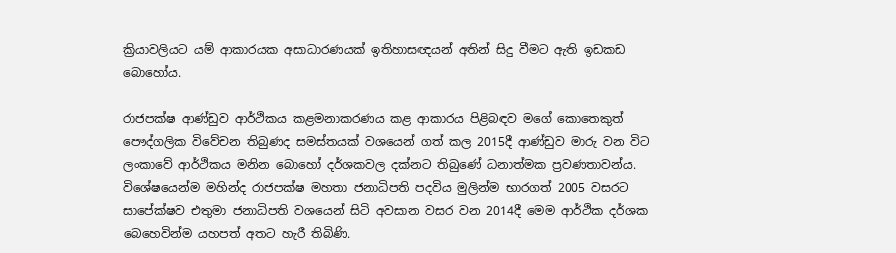ක්‍රියාවලියට යම් ආකාරයක අසාධාරණයක් ඉතිහාසඥයන් අතින් සිදු වීමට ඇති ඉඩකඩ බොහෝය.

රාජපක්ෂ ආණ්ඩුව ආර්ථිකය කළමනාකරණය කළ ආකාරය පිළිබඳව මගේ කොතෙකුත් පෞද්ගලික විවේචන තිබුණද සමස්තයක් වශයෙන් ගත් කල 2015දී ආණ්ඩුව මාරු වන විට ලංකාවේ ආර්ථිකය මනින බොහෝ දර්ශකවල දක්නට තිබුණේ ධනාත්මක ප්‍රවණතාවන්ය. විශේෂයෙන්ම මහින්ද රාජපක්ෂ මහතා ජනාධිපති පදවිය මුලින්ම භාරගත් 2005 වසරට සාපේක්ෂව එතුමා ජනාධිපති වශයෙන් සිටි අවසාන වසර වන 2014දී මෙම ආර්ථික දර්ශක බෙහෙවින්ම යහපත් අතට හැරී තිබිණි.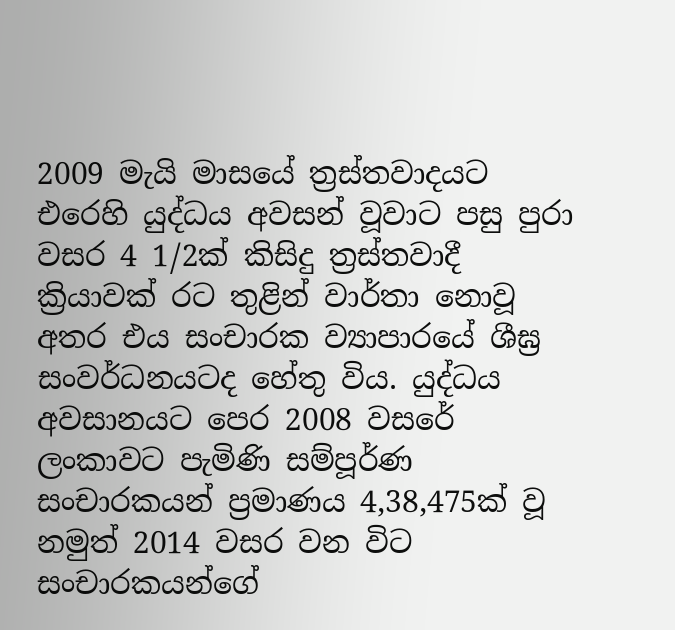2009 මැයි මාසයේ ත්‍රස්තවාදයට එරෙහි යුද්ධය අවසන් වූවාට පසු පුරා වසර 4 1/2ක් කිසිදු ත්‍රස්තවාදී ක්‍රියාවක් රට තුළින් වාර්තා නොවූ අතර එය සංචාරක ව්‍යාපාරයේ ශීඝ්‍ර සංවර්ධනයටද හේතු විය. යුද්ධය අවසානයට පෙර 2008 වසරේ ලංකාවට පැමිණි සම්පූර්ණ සංචාරකයන් ප්‍රමාණය 4,38,475ක් වූ නමුත් 2014 වසර වන විට සංචාරකයන්ගේ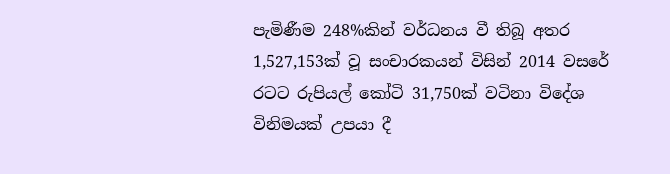පැමිණීම 248%කින් වර්ධනය වී තිබූ අතර 1,527,153ක් වූ සංචාරකයන් විසින් 2014 වසරේ රටට රුපියල් කෝටි 31,750ක් වටිනා විදේශ විනිමයක් උපයා දී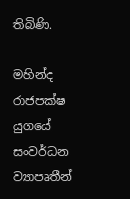තිබිණි.

මහින්ද රාජපක්ෂ යුගයේ සංවර්ධන ව්‍යාපෘතීන්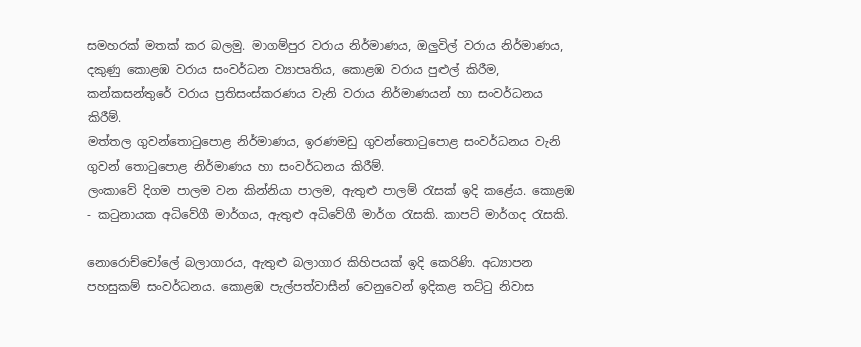සමහරක් මතක් කර බලමු. මාගම්පුර වරාය නිර්මාණය, ඔලුවිල් වරාය නිර්මාණය, දකුණු කොළඹ වරාය සංවර්ධන ව්‍යාපෘතිය, කොළඹ වරාය පුළුල් කිරීම, කන්කසන්තුරේ වරාය ප්‍රතිසංස්කරණය වැනි වරාය නිර්මාණයන් හා සංවර්ධනය කිරීම්.
මත්තල ගුවන්තොටුපොළ නිර්මාණය, ඉරණමඩු ගුවන්තොටුපොළ සංවර්ධනය වැනි ගුවන් තොටුපොළ නිර්මාණය හා සංවර්ධනය කිරීම්.
ලංකාවේ දිගම පාලම වන කින්නියා පාලම, ඇතුළු පාලම් රැසක් ඉදි කළේය. කොළඹ - කටුනායක අධිවේගී මාර්ගය, ඇතුළු අධිවේගී මාර්ග රැසකි. කාපට් මාර්ගද රැසකි.

නොරොච්චෝලේ බලාගාරය, ඇතුළු බලාගාර කිහිපයක් ඉදි කෙරිණි. අධ්‍යාපන පහසුකම් සංවර්ධනය. කොළඹ පැල්පත්වාසීන් වෙනුවෙන් ඉදිකළ තට්ටු නිවාස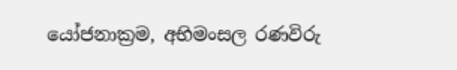යෝජනාක්‍රම, අභිමංසල රණවිරු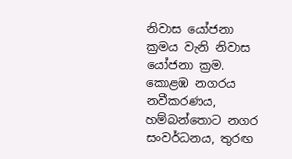නිවාස යෝජනා ක්‍රමය වැනි නිවාස යෝජනා ක්‍රම. කොළඹ නගරය නවීකරණය, හම්බන්තොට නගර සංවර්ධනය, තුරඟ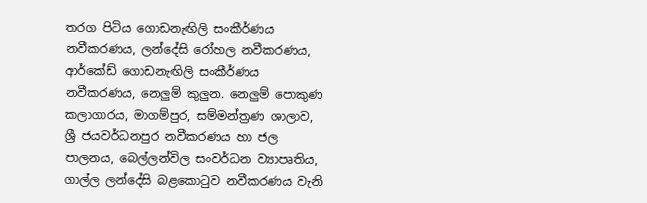තරග පිටිය ගොඩනැඟිලි සංකීර්ණය නවීකරණය, ලන්දේසි රෝහල නවීකරණය, ආර්කේඩ් ගොඩනැඟිලි සංකීර්ණය නවීකරණය, නෙලුම් කුලුන. නෙලුම් පොකුණ කලාගාරය, මාගම්පුර, සම්මන්ත්‍රණ ශාලාව, ශ්‍රී ජයවර්ධනපුර නවීකරණය හා ජල පාලනය, බෙල්ලන්විල සංවර්ධන ව්‍යාපෘතිය, ගාල්ල ලන්දේසි බළකොටුව නවීකරණය වැනි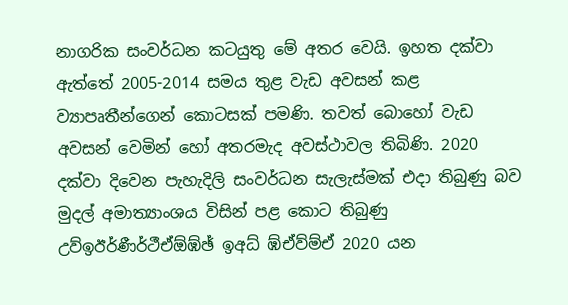නාගරික සංවර්ධන කටයුතු මේ අතර වෙයි. ඉහත දක්වා ඇත්තේ 2005-2014 සමය තුළ වැඩ අවසන් කළ ව්‍යාපෘතීන්ගෙන් කොටසක් පමණි. තවත් බොහෝ වැඩ අවසන් වෙමින් හෝ අතරමැද අවස්ථාවල තිබිණි. 2020 දක්වා දිවෙන පැහැදිලි සංවර්ධන සැලැස්මක් එදා තිබුණු බව මුදල් අමාත්‍යාංශය විසින් පළ කොට තිබුණු උව්ඉඊර්ණීර්ථීඒඕඹ්ඡ් ඉඅධ් ඹ්ඒව්ම්ඒ 2020 යන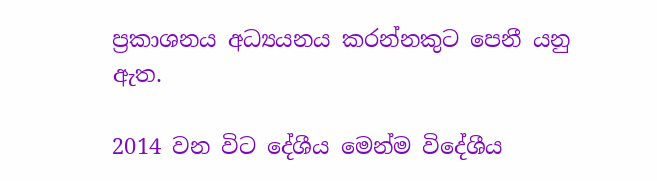ප්‍රකාශනය අධ්‍යයනය කරන්නකුට පෙනී යනු ඇත.

2014 වන විට දේශීය මෙන්ම විදේශීය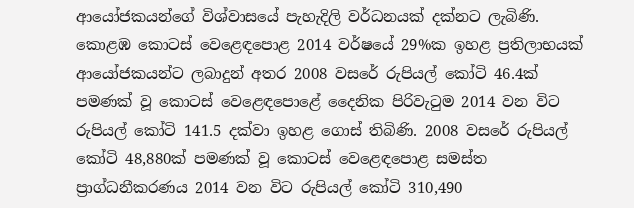ආයෝජකයන්ගේ විශ්වාසයේ පැහැදිලි වර්ධනයක් දක්නට ලැබිණි. කොළඹ කොටස් වෙළෙඳපොළ 2014 වර්ෂයේ 29%ක ඉහළ ප්‍රතිලාභයක් ආයෝජකයන්ට ලබාදුන් අතර 2008 වසරේ රුපියල් කෝටි 46.4ක් පමණක් වූ කොටස් වෙළෙඳපොළේ දෛනික පිරිවැටුම 2014 වන විට රුපියල් කෝටි 141.5 දක්වා ඉහළ ගොස් තිබිණි. 2008 වසරේ රුපියල් කෝටි 48,880ක් පමණක් වූ කොටස් වෙළෙඳපොළ සමස්ත ප්‍රාග්ධනීකරණය 2014 වන විට රුපියල් කෝටි 310,490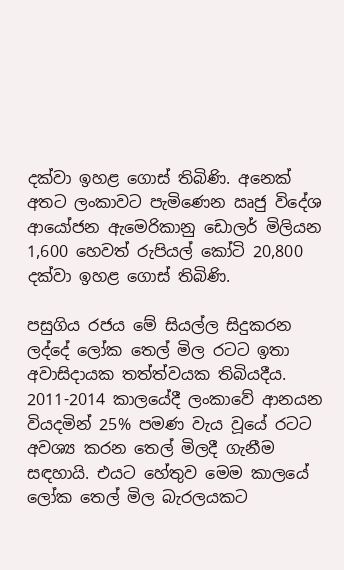දක්වා ඉහළ ගොස් තිබිණි. අනෙක් අතට ලංකාවට පැමිණෙන ඍජු විදේශ ආයෝජන ඇමෙරිකානු ඩොලර් මිලියන 1,600 හෙවත් රුපියල් කෝටි 20,800 දක්වා ඉහළ ගොස් තිබිණි.

පසුගිය රජය මේ සියල්ල සිදුකරන ලද්දේ ලෝක තෙල් මිල රටට ඉතා අවාසිදායක තත්ත්වයක තිබියදීය. 2011-2014 කාලයේදී ලංකාවේ ආනයන වියදමින් 25% පමණ වැය වූයේ රටට අවශ්‍ය කරන තෙල් මිලදී ගැනීම සඳහායි. එයට හේතුව මෙම කාලයේ ලෝක තෙල් මිල බැරලයකට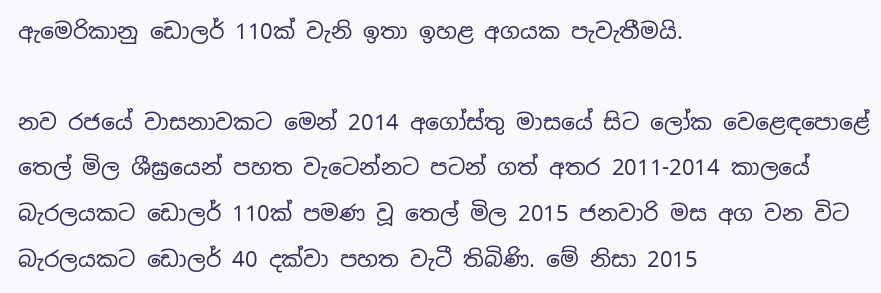ඇමෙරිකානු ඩොලර් 110ක් වැනි ඉතා ඉහළ අගයක පැවැතීමයි.

නව රජයේ වාසනාවකට මෙන් 2014 අගෝස්තු මාසයේ සිට ලෝක වෙළෙඳපොළේ තෙල් මිල ශීඝ්‍රයෙන් පහත වැටෙන්නට පටන් ගත් අතර 2011-2014 කාලයේ බැරලයකට ඩොලර් 110ක් පමණ වූ තෙල් මිල 2015 ජනවාරි මස අග වන විට බැරලයකට ඩොලර් 40 දක්වා පහත වැටී තිබිණි. මේ නිසා 2015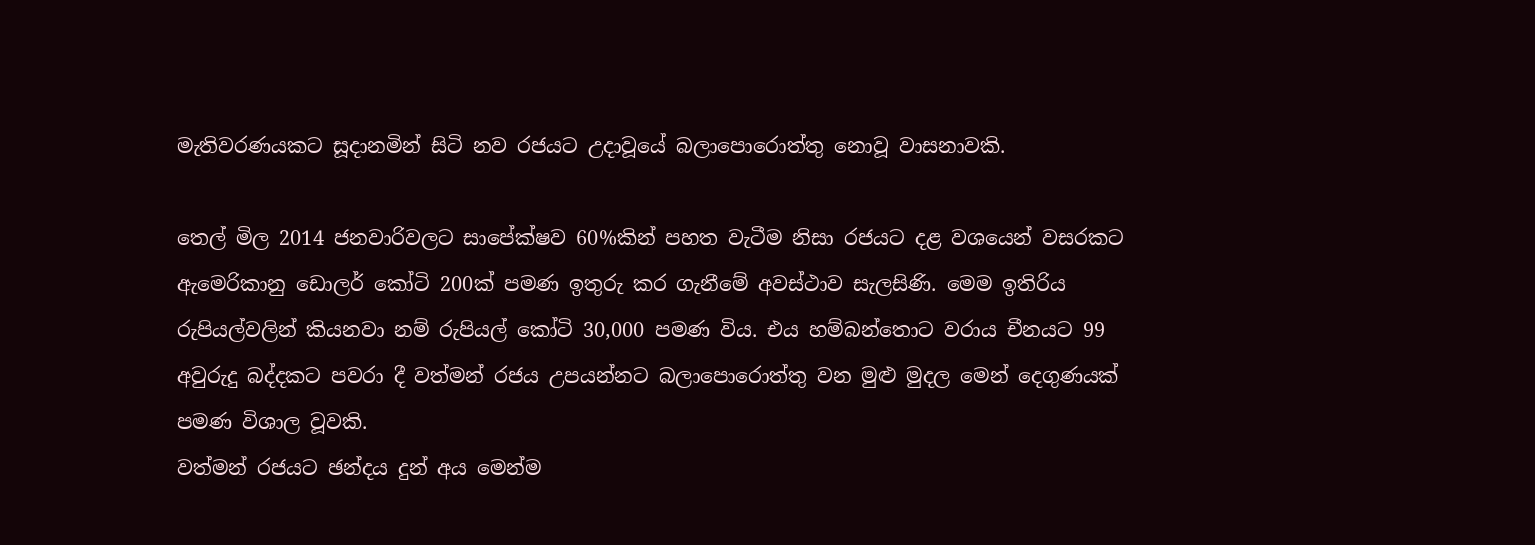මැතිවරණයකට සූදානමින් සිටි නව රජයට උදාවූයේ බලාපොරොත්තු නොවූ වාසනාවකි.

තෙල් මිල 2014 ජනවාරිවලට සාපේක්ෂව 60%කින් පහත වැටීම නිසා රජයට දළ වශයෙන් වසරකට ඇමෙරිකානු ඩොලර් කෝටි 200ක් පමණ ඉතුරු කර ගැනීමේ අවස්ථාව සැලසිණි. මෙම ඉතිරිය රුපියල්වලින් කියනවා නම් රුපියල් කෝටි 30,000 පමණ විය. එය හම්බන්තොට වරාය චීනයට 99 අවුරුදු බද්දකට පවරා දී වත්මන් රජය උපයන්නට බලාපොරොත්තු වන මුළු මුදල මෙන් දෙගුණයක් පමණ විශාල වූවකි.
වත්මන් රජයට ඡන්දය දුන් අය මෙන්ම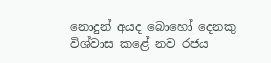නොදුන් අයද බොහෝ දෙනකු විශ්වාස කළේ නව රජය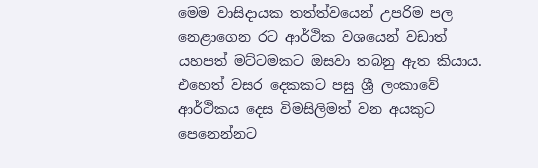මෙම වාසිදායක තත්ත්වයෙන් උපරිම පල නෙළාගෙන රට ආර්ථික වශයෙන් වඩාත් යහපත් මට්ටමකට ඔසවා තබනු ඇත කියාය.
එහෙත් වසර දෙකකට පසු ශ්‍රී ලංකාවේ ආර්ථිකය දෙස විමසිලිමත් වන අයකුට පෙනෙන්නට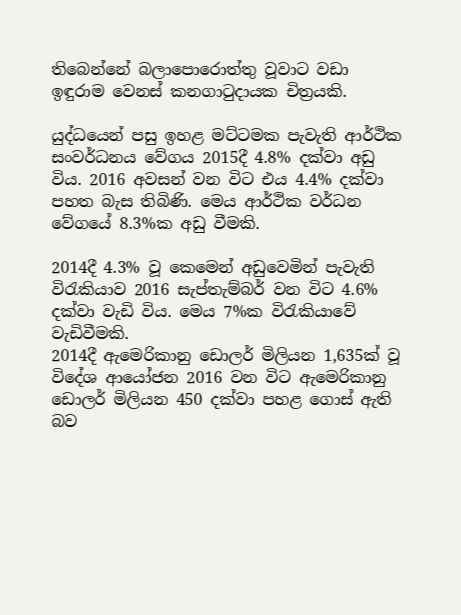තිබෙන්නේ බලාපොරොත්තු වූවාට වඩා ඉඳුරාම වෙනස් කනගාටුදායක චිත්‍රයකි.

යුද්ධයෙන් පසු ඉහළ මට්ටමක පැවැති ආර්ථික සංවර්ධනය වේගය 2015දී 4.8% දක්වා අඩු විය. 2016 අවසන් වන විට එය 4.4% දක්වා පහත බැස තිබිණි. මෙය ආර්ථික වර්ධන වේගයේ 8.3%ක අඩු වීමකි.

2014දී 4.3% වූ කෙමෙන් අඩුවෙමින් පැවැති විරැකියාව 2016 සැප්තැම්බර් වන විට 4.6% දක්වා වැඩි විය. මෙය 7%ක විරැකියාවේ වැඩිවීමකි.
2014දී ඇමෙරිකානු ඩොලර් මිලියන 1,635ක් වූ විදේශ ආයෝජන 2016 වන විට ඇමෙරිකානු ඩොලර් මිලියන 450 දක්වා පහළ ගොස් ඇති බව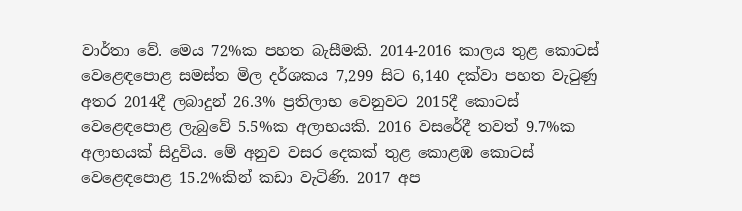වාර්තා වේ. මෙය 72%ක පහත බැසීමකි. 2014-2016 කාලය තුළ කොටස් වෙළෙඳපොළ සමස්ත මිල දර්ශකය 7,299 සිට 6,140 දක්වා පහත වැටුණු අතර 2014දී ලබාදුන් 26.3% ප්‍රතිලාභ වෙනුවට 2015දී කොටස් වෙළෙඳපොළ ලැබුවේ 5.5%ක අලාභයකි. 2016 වසරේදී තවත් 9.7%ක අලාභයක් සිදුවිය. මේ අනුව වසර දෙකක් තුළ කොළඹ කොටස් වෙළෙඳපොළ 15.2%කින් කඩා වැටිණි. 2017 අප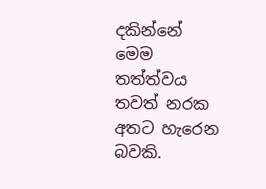දකින්නේ මෙම තත්ත්වය තවත් නරක අතට හැරෙන බවකි.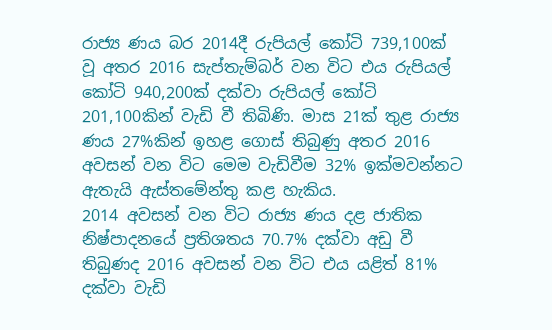රාජ්‍ය ණය බර 2014දී රුපියල් කෝටි 739,100ක් වූ අතර 2016 සැප්තැම්බර් වන විට එය රුපියල් කෝටි 940,200ක් දක්වා රුපියල් කෝටි 201,100කින් වැඩි වී තිබිණි. මාස 21ක් තුළ රාජ්‍ය ණය 27%කින් ඉහළ ගොස් තිබුණු අතර 2016 අවසන් වන විට මෙම වැඩිවීම 32% ඉක්මවන්නට ඇතැයි ඇස්තමේන්තු කළ හැකිය.
2014 අවසන් වන විට රාජ්‍ය ණය දළ ජාතික නිෂ්පාදනයේ ප්‍රතිශතය 70.7% දක්වා අඩු වී තිබුණද 2016 අවසන් වන විට එය යළිත් 81% දක්වා වැඩි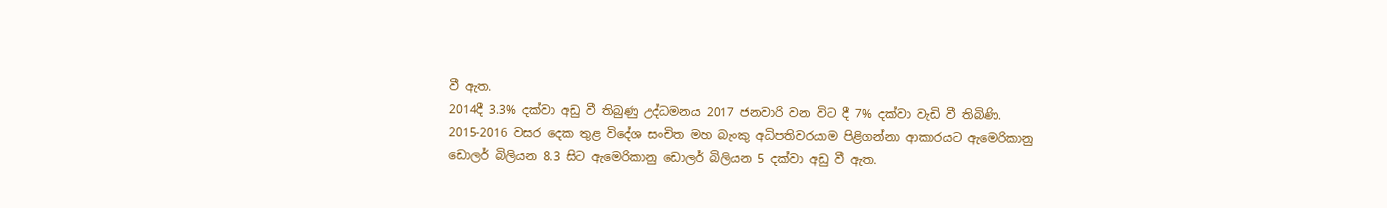වී ඇත.
2014දී 3.3% දක්වා අඩු වී තිබුණු උද්ධමනය 2017 ජනවාරි වන විට දී 7% දක්වා වැඩි වී තිබිණි.
2015-2016 වසර දෙක තුළ විදේශ සංචිත මහ බැංකු අධිපතිවරයාම පිළිගන්නා ආකාරයට ඇමෙරිකානු ඩොලර් බිලියන 8.3 සිට ඇමෙරිකානු ඩොලර් බිලියන 5 දක්වා අඩු වී ඇත.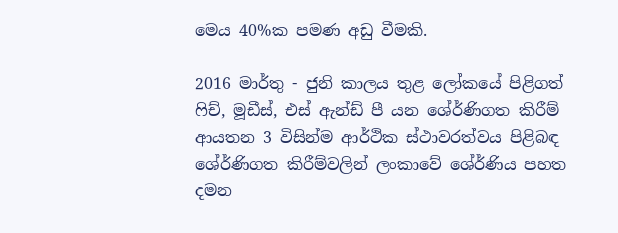මෙය 40%ක පමණ අඩු වීමකි.

2016 මාර්තු - ජුනි කාලය තුළ ලෝකයේ පිළිගත් ෆිච්, මූඩීස්, එස් ඇන්ඩ් පී යන ශේ‍ර්ණිගත කිරීම් ආයතන 3 විසින්ම ආර්ථික ස්ථාවරත්වය පිළිබඳ ශේ‍ර්ණිගත කිරීම්වලින් ලංකාවේ ශේ‍ර්ණිය පහත දමන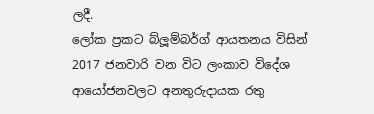ලදී.
ලෝක ප්‍රකට බ්ලූම්බර්ග් ආයතනය විසින් 2017 ජනවාරි වන විට ලංකාව විදේශ ආයෝජනවලට අනතුරුදායක රතු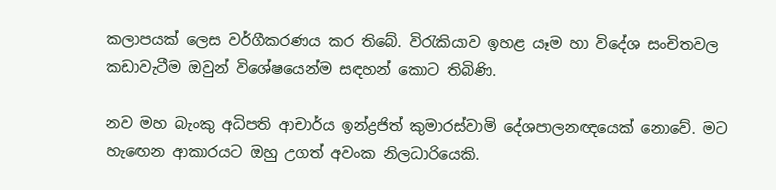කලාපයක් ලෙස වර්ගීකරණය කර තිබේ. විරැකියාව ඉහළ යෑම හා විදේශ සංචිතවල කඩාවැටීම ඔවුන් විශේෂයෙන්ම සඳහන් කොට තිබිණි.

නව මහ බැංකු අධිපති ආචාර්ය ඉන්ද්‍රජිත් කුමාරස්වාමි දේශපාලනඥයෙක් නොවේ. මට හැඟෙන ආකාරයට ඔහු උගත් අවංක නිලධාරියෙකි.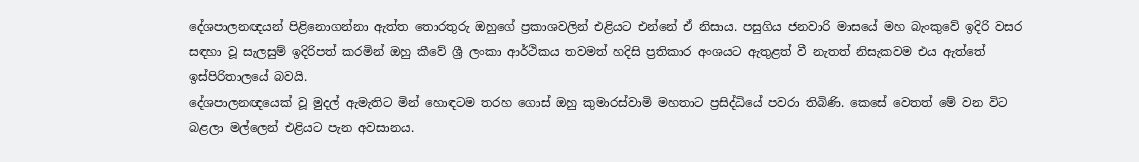දේශපාලනඥයන් පිළිනොගන්නා ඇත්ත තොරතුරු ඔහුගේ ප්‍රකාශවලින් එළියට එන්නේ ඒ නිසාය. පසුගිය ජනවාරි මාසයේ මහ බැංකුවේ ඉදිරි වසර සඳහා වූ සැලසුම් ඉදිරිපත් කරමින් ඔහු කීවේ ශ්‍රී ලංකා ආර්ථිකය තවමත් හදිසි ප්‍රතිකාර අංශයට ඇතුළත් වී නැතත් නිසැකවම එය ඇත්තේ ඉස්පිරිතාලයේ බවයි.
දේශපාලනඥයෙක් වූ මුදල් ඇමැතිට මින් හොඳටම තරහ ගොස් ඔහු කුමාරස්වාමි මහතාට ප්‍රසිද්ධියේ පවරා තිබිණි. කෙසේ වෙතත් මේ වන විට බළලා මල්ලෙන් එළියට පැන අවසානය.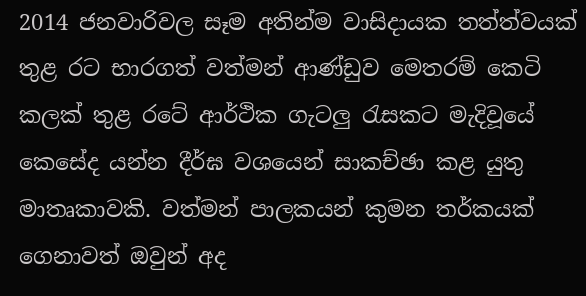2014 ජනවාරිවල සෑම අතින්ම වාසිදායක තත්ත්වයක් තුළ රට භාරගත් වත්මන් ආණ්ඩුව මෙතරම් කෙටි කලක් තුළ රටේ ආර්ථික ගැටලු රැසකට මැදිවූයේ කෙසේද යන්න දීර්ඝ වශයෙන් සාකච්ඡා කළ යුතු මාතෘකාවකි. වත්මන් පාලකයන් කුමන තර්කයක් ගෙනාවත් ඔවුන් අද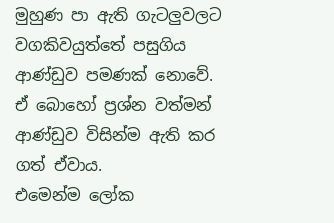මුහුණ පා ඇති ගැටලුවලට වගකිවයුත්තේ පසුගිය ආණ්ඩුව පමණක් නොවේ. ඒ බොහෝ ප්‍රශ්න වත්මන් ආණ්ඩුව විසින්ම ඇති කර ගත් ඒවාය.
එමෙන්ම ලෝක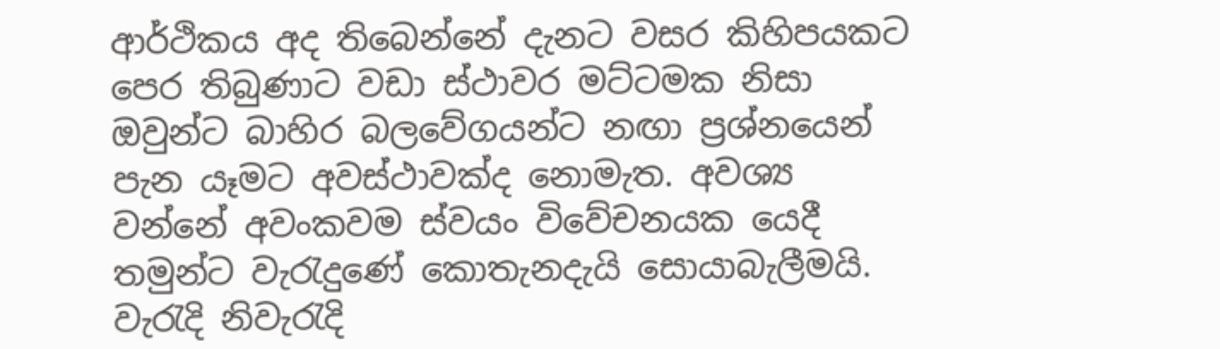ආර්ථිකය අද තිබෙන්නේ දැනට වසර කිහිපයකට පෙර තිබුණාට වඩා ස්ථාවර මට්ටමක නිසා ඔවුන්ට බාහිර බලවේගයන්ට නඟා ප්‍රශ්නයෙන් පැන යෑමට අවස්ථාවක්ද නොමැත. අවශ්‍ය වන්නේ අවංකවම ස්වයං විවේචනයක යෙදී තමුන්ට වැරැදුණේ කොතැනදැයි සොයාබැලීමයි. වැරැදි නිවැරැදි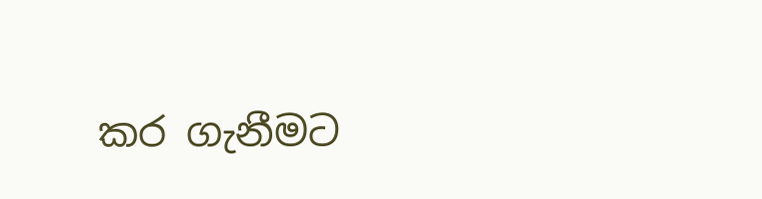කර ගැනීමට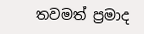තවමත් ප්‍රමාද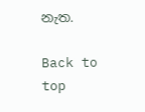නැත.

Back to top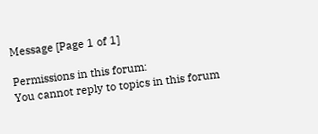Message [Page 1 of 1]

Permissions in this forum:
You cannot reply to topics in this forum